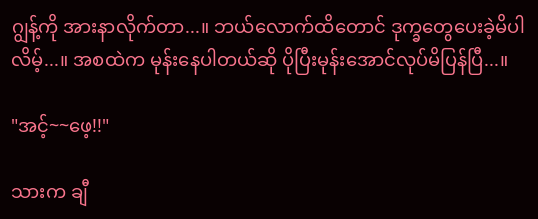ဂျွန့်ကို အားနာလိုက်တာ...။ ဘယ်လောက်ထိတောင် ဒုက္ခတွေပေးခဲ့မိပါလိမ့်...။ အစထဲက မုန်းနေပါတယ်ဆို ပိုပြီးမုန်းအောင်လုပ်မိပြန်ပြီ...။

"အင့်~~ဖေ့!!"

သားက ချီ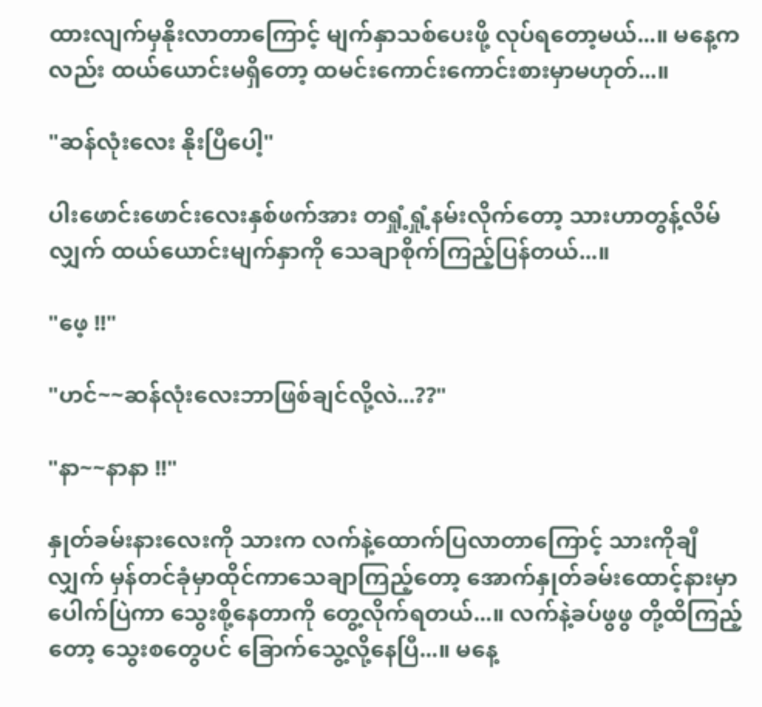ထားလျက်မှနိုးလာတာကြောင့် မျက်နှာသစ်ပေးဖို့ လုပ်ရတော့မယ်...။ မနေ့ကလည်း ထယ်ယောင်းမရှိတော့ ထမင်းကောင်းကောင်းစားမှာမဟုတ်...။

"ဆန်လုံးလေး နိုးပြီပေါ့"

ပါးဖောင်းဖောင်း‌လေးနှစ်ဖက်အား တရှုံ့ရှုံ့နမ်းလိုက်တော့ သားဟာတွန့်လိမ်လျှက် ထယ်ယောင်းမျက်နှာကို သေချာစိုက်ကြည့်ပြန်တယ်...။

"ဖေ့ !!"

"ဟင်~~ဆန်လုံးလေးဘာဖြစ်ချင်လို့လဲ...??"

"နာ~~နာနာ !!"

နှုတ်ခမ်းနားလေးကို သားက လက်နဲ့ထောက်ပြလာတာကြောင့် သားကိုချီလျှက် မှန်တင်ခုံမှာထိုင်ကာသေချာကြည့်တော့ အောက်နှုတ်ခမ်းထောင့်နားမှာ ပေါက်ပြဲကာ သွေးစို့နေတာကို တွေ့လိုက်ရတယ်...။ လက်နဲ့ခပ်ဖွဖွ တို့ထိကြည့်တော့ သွေးစတွေပင် ခြောက်သွေ့လို့နေပြီ...။ မနေ့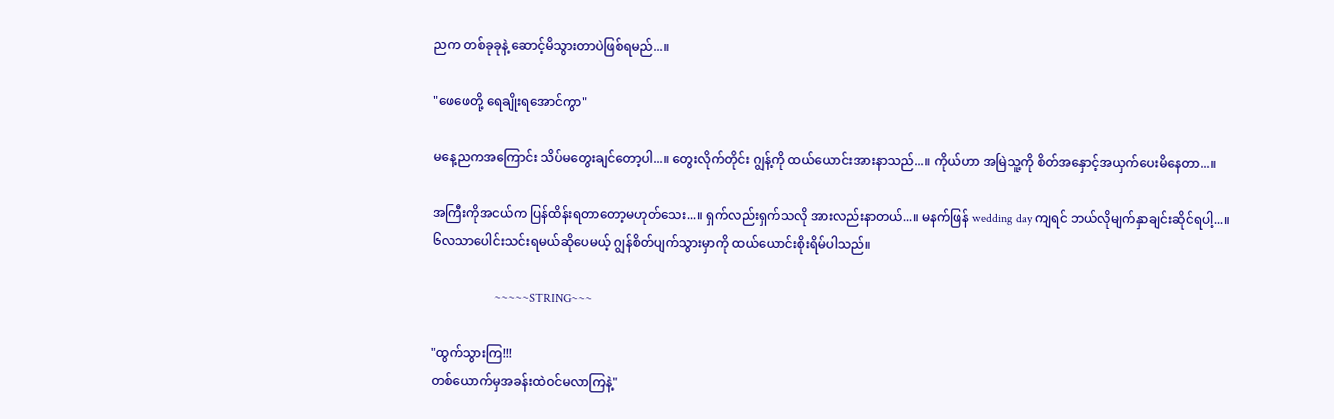ညက တစ်ခုခုနဲ့ ဆောင့်မိသွားတာပဲဖြစ်ရမည်...။

"ဖေဖေတို့ ရေချိုးရအောင်ကွာ"

မနေ့ညကအကြောင်း သိပ်မတွေးချင်တော့ပါ...။ တွေးလိုက်တိုင်း ဂျွန့်ကို ထယ်ယောင်းအားနာသည်...။ ကိုယ်ဟာ အမြဲသူ့ကို စိတ်အနှောင့်အယှက်ပေးမိနေတာ...။

အကြီးကိုအငယ်က ပြန်ထိန်းရတာတော့မဟုတ်သေး...။ ရှက်လည်းရှက်သလို အားလည်းနာတယ်...။ မနက်ဖြန် wedding day ကျရင် ဘယ်လိုမျက်နှာချင်းဆိုင်ရပါ့...။ ၆လသာပေါင်းသင်းရမယ်ဆိုပေမယ့် ဂျွန်စိတ်ပျက်သွားမှာကို ထယ်ယောင်းစိုးရိမ်ပါသည်။

                     ~~~~~STRING~~~

"ထွက်သွားကြ!!!
တစ်ယောက်မှအခန်းထဲဝင်မလာကြနဲ့"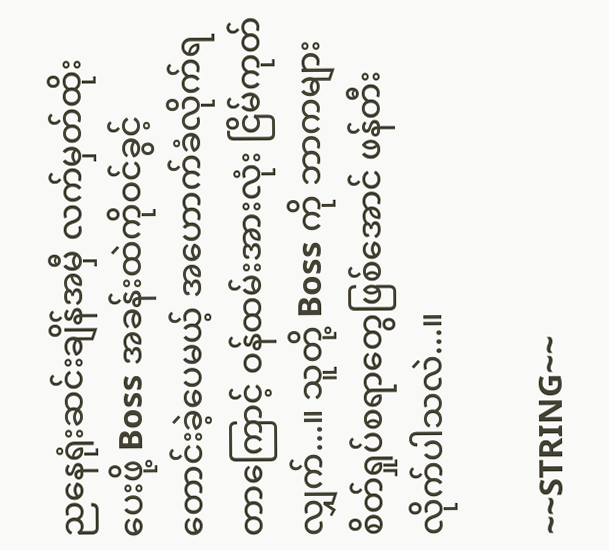ညနေရုံးဆင်းချိန်အမှီ လက်မှတ်ထိုးပေးဖို့ Boss အခန်းထဲကိုဝင်ခွင့်တောင်းခဲ့ပေမယ့် အဟောက်ခံလိုက်ရတာကြောင့် ဝန်ထမ်းအားလုံး ငြိမ်ကုတ်လျှက်...။ သူတို့ Boss ကို ဘာကများ စိတ်ရှုပ်စရာတွေဖြစ်အောင် ဖန်တီးလိုက်ပါသလဲ...။

~~STRING~~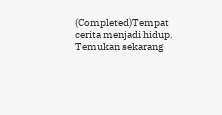(Completed)Tempat cerita menjadi hidup. Temukan sekarang